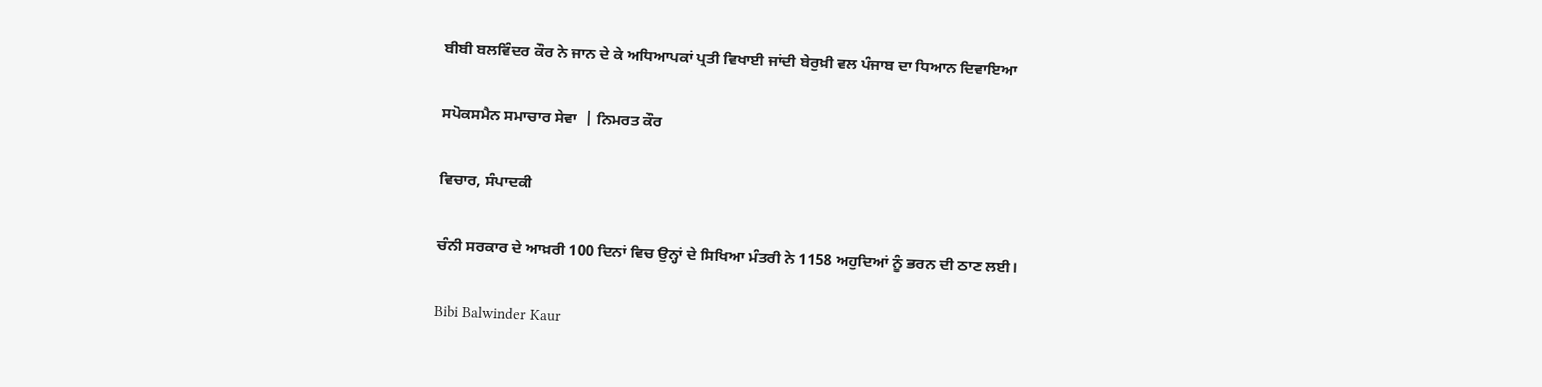ਬੀਬੀ ਬਲਵਿੰਦਰ ਕੌਰ ਨੇ ਜਾਨ ਦੇ ਕੇ ਅਧਿਆਪਕਾਂ ਪ੍ਰਤੀ ਵਿਖਾਈ ਜਾਂਦੀ ਬੇਰੁਖ਼ੀ ਵਲ ਪੰਜਾਬ ਦਾ ਧਿਆਨ ਦਿਵਾਇਆ

ਸਪੋਕਸਮੈਨ ਸਮਾਚਾਰ ਸੇਵਾ  | ਨਿਮਰਤ ਕੌਰ

ਵਿਚਾਰ, ਸੰਪਾਦਕੀ

ਚੰਨੀ ਸਰਕਾਰ ਦੇ ਆਖ਼ਰੀ 100 ਦਿਨਾਂ ਵਿਚ ਉਨ੍ਹਾਂ ਦੇ ਸਿਖਿਆ ਮੰਤਰੀ ਨੇ 1158 ਅਹੁਦਿਆਂ ਨੂੰ ਭਰਨ ਦੀ ਠਾਣ ਲਈ।

Bibi Balwinder Kaur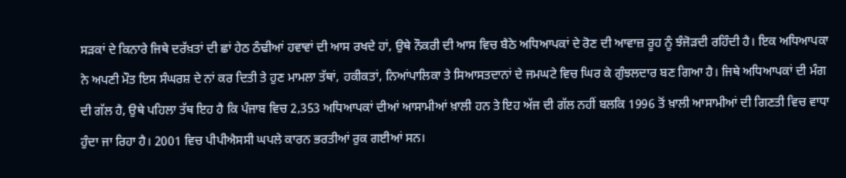ਸੜਕਾਂ ਦੇ ਕਿਨਾਰੇ ਜਿਥੇ ਦਰੱਖ਼ਤਾਂ ਦੀ ਛਾਂ ਹੇਠ ਠੰਢੀਆਂ ਹਵਾਵਾਂ ਦੀ ਆਸ ਰਖਦੇ ਹਾਂ, ਉਥੇ ਨੌਕਰੀ ਦੀ ਆਸ ਵਿਚ ਬੈਠੇ ਅਧਿਆਪਕਾਂ ਦੇ ਰੋਣ ਦੀ ਆਵਾਜ਼ ਰੂਹ ਨੂੰ ਝੰਜੋੜਦੀ ਰਹਿੰਦੀ ਹੈ। ਇਕ ਅਧਿਆਪਕਾ ਨੇ ਅਪਣੀ ਮੌਤ ਇਸ ਸੰਘਰਸ਼ ਦੇ ਨਾਂ ਕਰ ਦਿਤੀ ਤੇ ਹੁਣ ਮਾਮਲਾ ਤੱਥਾਂ, ਹਕੀਕਤਾਂ, ਨਿਆਂਪਾਲਿਕਾ ਤੇ ਸਿਆਸਤਦਾਨਾਂ ਦੇ ਜਮਘਟੇ ਵਿਚ ਘਿਰ ਕੇ ਗੁੰਝਲਦਾਰ ਬਣ ਗਿਆ ਹੈ। ਜਿਥੇ ਅਧਿਆਪਕਾਂ ਦੀ ਮੰਗ ਦੀ ਗੱਲ ਹੈ, ਉਥੇ ਪਹਿਲਾ ਤੱਥ ਇਹ ਹੈ ਕਿ ਪੰਜਾਬ ਵਿਚ 2,353 ਅਧਿਆਪਕਾਂ ਦੀਆਂ ਆਸਾਮੀਆਂ ਖ਼ਾਲੀ ਹਨ ਤੇ ਇਹ ਅੱਜ ਦੀ ਗੱਲ ਨਹੀਂ ਬਲਕਿ 1996 ਤੋਂ ਖ਼ਾਲੀ ਆਸਾਮੀਆਂ ਦੀ ਗਿਣਤੀ ਵਿਚ ਵਾਧਾ ਹੁੰਦਾ ਜਾ ਰਿਹਾ ਹੈ। 2001 ਵਿਚ ਪੀਪੀਐਸਸੀ ਘਪਲੇ ਕਾਰਨ ਭਰਤੀਆਂ ਰੁਕ ਗਈਆਂ ਸਨ।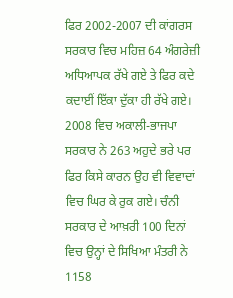ਫਿਰ 2002-2007 ਦੀ ਕਾਂਗਰਸ ਸਰਕਾਰ ਵਿਚ ਮਹਿਜ਼ 64 ਅੰਗਰੇਜ਼ੀ ਅਧਿਆਪਕ ਰੱਖੇ ਗਏ ਤੇ ਫਿਰ ਕਦੇ ਕਦਾਈਂ ਇੱਕਾ ਦੁੱਕਾ ਹੀ ਰੱਖੇ ਗਏ। 2008 ਵਿਚ ਅਕਾਲੀ-ਭਾਜਪਾ ਸਰਕਾਰ ਨੇ 263 ਅਹੁਦੇ ਭਰੇ ਪਰ ਫਿਰ ਕਿਸੇ ਕਾਰਨ ਉਹ ਵੀ ਵਿਵਾਦਾਂ ਵਿਚ ਘਿਰ ਕੇ ਰੁਕ ਗਏ। ਚੰਨੀ ਸਰਕਾਰ ਦੇ ਆਖ਼ਰੀ 100 ਦਿਨਾਂ ਵਿਚ ਉਨ੍ਹਾਂ ਦੇ ਸਿਖਿਆ ਮੰਤਰੀ ਨੇ 1158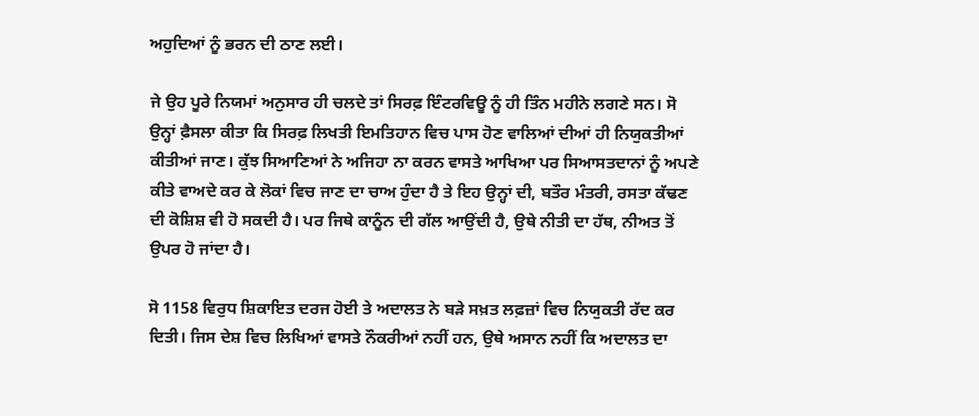ਅਹੁਦਿਆਂ ਨੂੰ ਭਰਨ ਦੀ ਠਾਣ ਲਈ।

ਜੇ ਉਹ ਪੂਰੇ ਨਿਯਮਾਂ ਅਨੁਸਾਰ ਹੀ ਚਲਦੇ ਤਾਂ ਸਿਰਫ਼ ਇੰਟਰਵਿਊ ਨੂੰ ਹੀ ਤਿੰਨ ਮਹੀਨੇ ਲਗਣੇ ਸਨ। ਸੋ ਉਨ੍ਹਾਂ ਫ਼ੈਸਲਾ ਕੀਤਾ ਕਿ ਸਿਰਫ਼ ਲਿਖਤੀ ਇਮਤਿਹਾਨ ਵਿਚ ਪਾਸ ਹੋਣ ਵਾਲਿਆਂ ਦੀਆਂ ਹੀ ਨਿਯੁਕਤੀਆਂ ਕੀਤੀਆਂ ਜਾਣ। ਕੁੱਝ ਸਿਆਣਿਆਂ ਨੇ ਅਜਿਹਾ ਨਾ ਕਰਨ ਵਾਸਤੇ ਆਖਿਆ ਪਰ ਸਿਆਸਤਦਾਨਾਂ ਨੂੰ ਅਪਣੇ ਕੀਤੇ ਵਾਅਦੇ ਕਰ ਕੇ ਲੋਕਾਂ ਵਿਚ ਜਾਣ ਦਾ ਚਾਅ ਹੁੰਦਾ ਹੈ ਤੇ ਇਹ ਉਨ੍ਹਾਂ ਦੀ, ਬਤੌਰ ਮੰਤਰੀ, ਰਸਤਾ ਕੱਢਣ ਦੀ ਕੋਸ਼ਿਸ਼ ਵੀ ਹੋ ਸਕਦੀ ਹੈ। ਪਰ ਜਿਥੇ ਕਾਨੂੰਨ ਦੀ ਗੱਲ ਆਉਂਦੀ ਹੈ, ਉਥੇ ਨੀਤੀ ਦਾ ਹੱਥ, ਨੀਅਤ ਤੋਂ ਉਪਰ ਹੋ ਜਾਂਦਾ ਹੈ।

ਸੋ 1158 ਵਿਰੁਧ ਸ਼ਿਕਾਇਤ ਦਰਜ ਹੋਈ ਤੇ ਅਦਾਲਤ ਨੇ ਬੜੇ ਸਖ਼ਤ ਲਫ਼ਜ਼ਾਂ ਵਿਚ ਨਿਯੁਕਤੀ ਰੱਦ ਕਰ ਦਿਤੀ। ਜਿਸ ਦੇਸ਼ ਵਿਚ ਲਿਖਿਆਂ ਵਾਸਤੇ ਨੌਕਰੀਆਂ ਨਹੀਂ ਹਨ, ਉਥੇ ਅਸਾਨ ਨਹੀਂ ਕਿ ਅਦਾਲਤ ਦਾ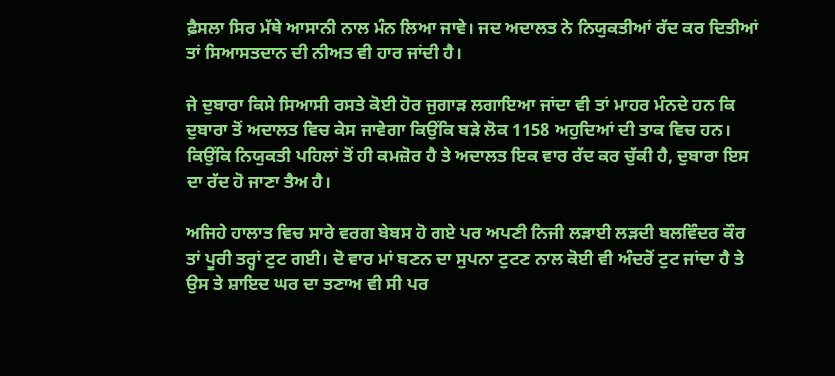ਫ਼ੈਸਲਾ ਸਿਰ ਮੱਥੇ ਆਸਾਨੀ ਨਾਲ ਮੰਨ ਲਿਆ ਜਾਵੇ। ਜਦ ਅਦਾਲਤ ਨੇ ਨਿਯੁਕਤੀਆਂ ਰੱਦ ਕਰ ਦਿਤੀਆਂ ਤਾਂ ਸਿਆਸਤਦਾਨ ਦੀ ਨੀਅਤ ਵੀ ਹਾਰ ਜਾਂਦੀ ਹੈ।

ਜੇ ਦੁਬਾਰਾ ਕਿਸੇ ਸਿਆਸੀ ਰਸਤੇ ਕੋਈ ਹੋਰ ਜੁਗਾੜ ਲਗਾਇਆ ਜਾਂਦਾ ਵੀ ਤਾਂ ਮਾਹਰ ਮੰਨਦੇ ਹਨ ਕਿ ਦੁਬਾਰਾ ਤੋਂ ਅਦਾਲਤ ਵਿਚ ਕੇਸ ਜਾਵੇਗਾ ਕਿਉਂਕਿ ਬੜੇ ਲੋਕ 1158 ਅਹੁਦਿਆਂ ਦੀ ਤਾਕ ਵਿਚ ਹਨ। ਕਿਉਂਕਿ ਨਿਯੁਕਤੀ ਪਹਿਲਾਂ ਤੋਂ ਹੀ ਕਮਜ਼ੋਰ ਹੈ ਤੇ ਅਦਾਲਤ ਇਕ ਵਾਰ ਰੱਦ ਕਰ ਚੁੱਕੀ ਹੈ, ਦੁਬਾਰਾ ਇਸ ਦਾ ਰੱਦ ਹੋ ਜਾਣਾ ਤੈਅ ਹੈ।

ਅਜਿਹੇ ਹਾਲਾਤ ਵਿਚ ਸਾਰੇ ਵਰਗ ਬੇਬਸ ਹੋ ਗਏ ਪਰ ਅਪਣੀ ਨਿਜੀ ਲੜਾਈ ਲੜਦੀ ਬਲਵਿੰਦਰ ਕੌਰ ਤਾਂ ਪੂਰੀ ਤਰ੍ਹਾਂ ਟੁਟ ਗਈ। ਦੋ ਵਾਰ ਮਾਂ ਬਣਨ ਦਾ ਸੁਪਨਾ ਟੁਟਣ ਨਾਲ ਕੋਈ ਵੀ ਅੰਦਰੋਂ ਟੁਟ ਜਾਂਦਾ ਹੈ ਤੇ ਉਸ ਤੇ ਸ਼ਾਇਦ ਘਰ ਦਾ ਤਣਾਅ ਵੀ ਸੀ ਪਰ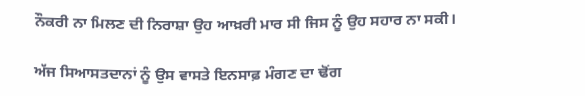ਨੌਕਰੀ ਨਾ ਮਿਲਣ ਦੀ ਨਿਰਾਸ਼ਾ ਉਹ ਆਖ਼ਰੀ ਮਾਰ ਸੀ ਜਿਸ ਨੂੰ ਉਹ ਸਹਾਰ ਨਾ ਸਕੀ।

ਅੱਜ ਸਿਆਸਤਦਾਨਾਂ ਨੂੰ ਉਸ ਵਾਸਤੇ ਇਨਸਾਫ਼ ਮੰਗਣ ਦਾ ਢੋਂਗ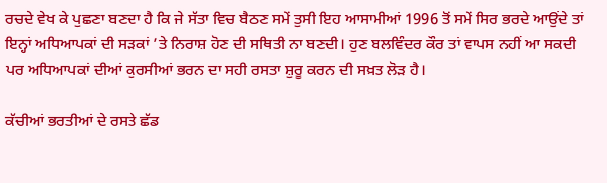ਰਚਦੇ ਵੇਖ ਕੇ ਪੁਛਣਾ ਬਣਦਾ ਹੈ ਕਿ ਜੇ ਸੱਤਾ ਵਿਚ ਬੈਠਣ ਸਮੇਂ ਤੁਸੀ ਇਹ ਆਸਾਮੀਆਂ 1996 ਤੋਂ ਸਮੇਂ ਸਿਰ ਭਰਦੇ ਆਉਂਦੇ ਤਾਂ ਇਨ੍ਹਾਂ ਅਧਿਆਪਕਾਂ ਦੀ ਸੜਕਾਂ ’ਤੇ ਨਿਰਾਸ਼ ਹੋਣ ਦੀ ਸਥਿਤੀ ਨਾ ਬਣਦੀ। ਹੁਣ ਬਲਵਿੰਦਰ ਕੌਰ ਤਾਂ ਵਾਪਸ ਨਹੀਂ ਆ ਸਕਦੀ ਪਰ ਅਧਿਆਪਕਾਂ ਦੀਆਂ ਕੁਰਸੀਆਂ ਭਰਨ ਦਾ ਸਹੀ ਰਸਤਾ ਸ਼ੁਰੂ ਕਰਨ ਦੀ ਸਖ਼ਤ ਲੋੜ ਹੈ।

ਕੱਚੀਆਂ ਭਰਤੀਆਂ ਦੇ ਰਸਤੇ ਛੱਡ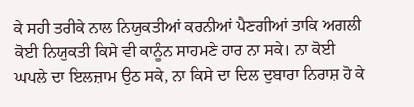ਕੇ ਸਹੀ ਤਰੀਕੇ ਨਾਲ ਨਿਯੁਕਤੀਆਂ ਕਰਨੀਆਂ ਪੈਣਗੀਆਂ ਤਾਕਿ ਅਗਲੀ ਕੋਈ ਨਿਯੁਕਤੀ ਕਿਸੇ ਵੀ ਕਾਨੂੰਨ ਸਾਹਮਣੇ ਹਾਰ ਨਾ ਸਕੇ। ਨਾ ਕੋਈ ਘਪਲੇ ਦਾ ਇਲਜ਼ਾਮ ਉਠ ਸਕੇ, ਨਾ ਕਿਸੇ ਦਾ ਦਿਲ ਦੁਬਾਰਾ ਨਿਰਾਸ਼ ਹੋ ਕੇ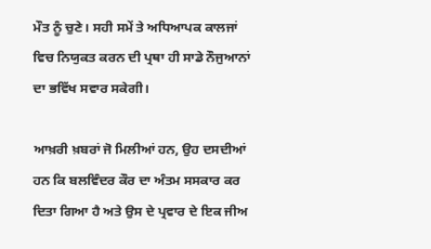ਮੌਤ ਨੂੰ ਚੁਣੇ। ਸਹੀ ਸਮੇਂ ਤੇ ਅਧਿਆਪਕ ਕਾਲਜਾਂ ਵਿਚ ਨਿਯੁਕਤ ਕਰਨ ਦੀ ਪ੍ਰਥਾ ਹੀ ਸਾਡੇ ਨੌਜੁਆਨਾਂ ਦਾ ਭਵਿੱਖ ਸਵਾਰ ਸਕੇਗੀ।

ਆਖ਼ਰੀ ਖ਼ਬਰਾਂ ਜੋ ਮਿਲੀਆਂ ਹਨ, ਉਹ ਦਸਦੀਆਂ ਹਨ ਕਿ ਬਲਵਿੰਦਰ ਕੌਰ ਦਾ ਅੰਤਮ ਸਸਕਾਰ ਕਰ ਦਿਤਾ ਗਿਆ ਹੈ ਅਤੇ ਉਸ ਦੇ ਪ੍ਰਵਾਰ ਦੇ ਇਕ ਜੀਅ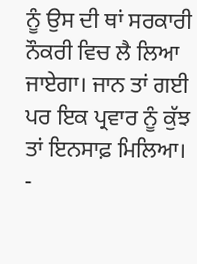ਨੂੰ ਉਸ ਦੀ ਥਾਂ ਸਰਕਾਰੀ ਨੌਕਰੀ ਵਿਚ ਲੈ ਲਿਆ ਜਾਏਗਾ। ਜਾਨ ਤਾਂ ਗਈ ਪਰ ਇਕ ਪ੍ਰਵਾਰ ਨੂੰ ਕੁੱਝ ਤਾਂ ਇਨਸਾਫ਼ ਮਿਲਿਆ।
-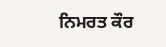ਨਿਮਰਤ ਕੌਰ